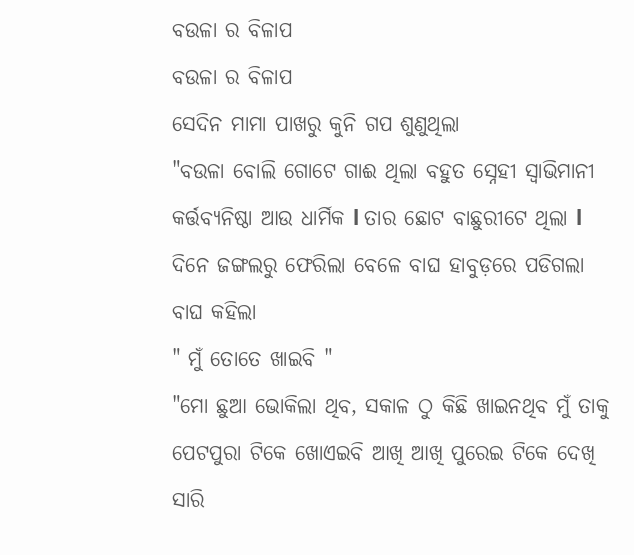ବଉଳା ର ବିଳାପ
ବଉଳା ର ବିଳାପ
ସେଦିନ ମାମା ପାଖରୁ କୁନି ଗପ ଶୁଣୁଥିଲା
"ବଉଳା ବୋଲି ଗୋଟେ ଗାଈ ଥିଲା ବହୁତ ସ୍ନେହୀ ସ୍ୱାଭିମାନୀ କର୍ତ୍ତବ୍ୟନିଷ୍ଠା ଆଉ ଧାର୍ମିକ l ତାର ଛୋଟ ବାଛୁରୀଟେ ଥିଲା l
ଦିନେ ଜଙ୍ଗଲରୁ ଫେରିଲା ବେଳେ ବାଘ ହାବୁଡ଼ରେ ପଡିଗଲା
ବାଘ କହିଲା
" ମୁଁ ତୋତେ ଖାଇବି "
"ମୋ ଛୁଆ ଭୋକିଲା ଥିବ, ସକାଳ ଠୁ କିଛି ଖାଇନଥିବ ମୁଁ ତାକୁ ପେଟପୁରା ଟିକେ ଖୋଏଇବି ଆଖି ଆଖି ପୁରେଇ ଟିକେ ଦେଖି ସାରି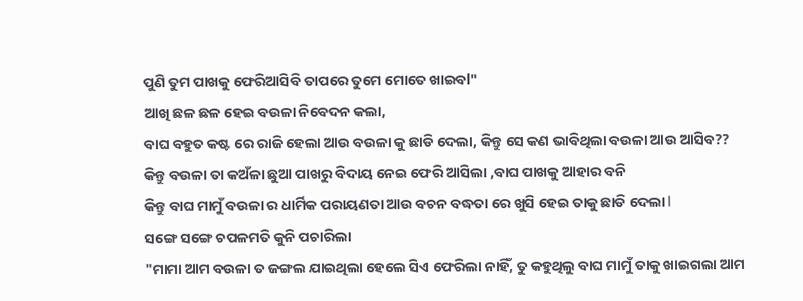ପୁଣି ତୁମ ପାଖକୁ ଫେରିଆସିବି ତାପରେ ତୁମେ ମୋତେ ଖାଇବl"
ଆଖି ଛଳ ଛଳ ହେଇ ବଉଳା ନିବେଦନ କଲା,
ବାଘ ବହୁତ କଷ୍ଟ ରେ ରାଜି ହେଲା ଆଉ ବଉଳା କୁ ଛାଡି ଦେଲା, କିନ୍ତୁ ସେ କଣ ଭାବିଥିଲା ବଉଳା ଆଉ ଆସିବ??
କିନ୍ତୁ ବଉଳା ତା କଅଁଳା ଛୁଆ ପାଖରୁ ବିଦାୟ ନେଇ ଫେରି ଆସିଲା ,ବାଘ ପାଖକୁ ଆହାର ବନି
କିନ୍ତୁ ବାଘ ମାମୁଁ ବଉଳା ର ଧାର୍ମିକ ପରାୟଣତା ଆଉ ବଚନ ବଦ୍ଧତା ରେ ଖୁସି ହେଇ ତାକୁ ଛାଡି ଦେଲା l
ସଙ୍ଗେ ସଙ୍ଗେ ଚପଳମତି କୁନି ପଚାରିଲା
"ମାମା ଆମ ବଉଳା ତ ଜଙ୍ଗଲ ଯାଇଥିଲା ହେଲେ ସିଏ ଫେରିଲା ନାହିଁ, ତୁ କହୁଥିଲୁ ବାଘ ମାମୁଁ ତାକୁ ଖାଇଗଲା ଆମ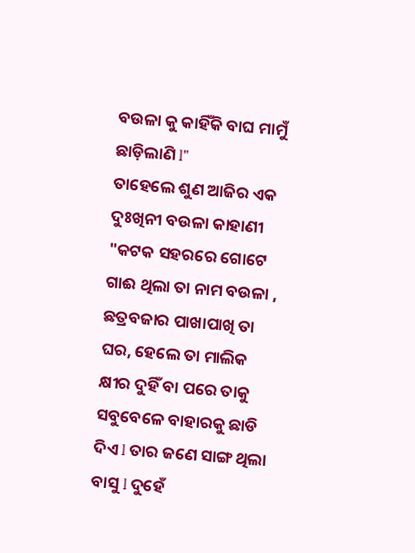ବଉଳା କୁ କାହିଁକି ବାଘ ମାମୁଁ ଛାଡ଼ିଲାଣି l"
ତାହେଲେ ଶୁଣ ଆଜିର ଏକ ଦୁଃଖିନୀ ବଉଳା କାହାଣୀ
"କଟକ ସହରରେ ଗୋଟେ ଗାଈ ଥିଲା ତା ନାମ ବଉଳା , ଛତ୍ରବଜାର ପାଖାପାଖି ତା ଘର, ହେଲେ ତା ମାଲିକ କ୍ଷୀର ଦୁହିଁ ବା ପରେ ତାକୁ ସବୁବେଳେ ବାହାରକୁ ଛାଡି ଦିଏ l ତାର ଜଣେ ସାଙ୍ଗ ଥିଲା ବାସୁ l ଦୁହେଁ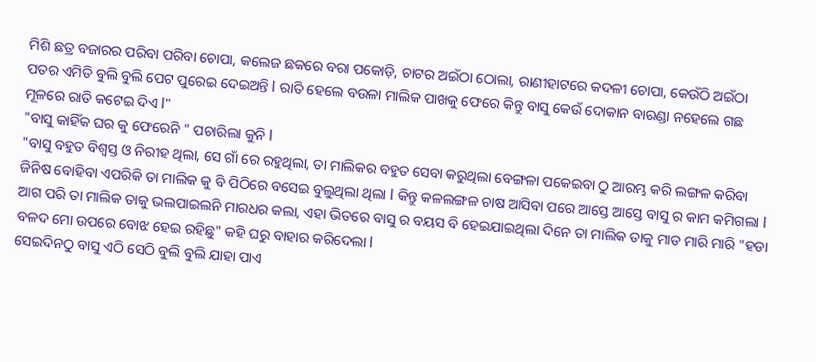ମିଶି ଛତ୍ର ବଜାରର ପରିବା ପରିବା ଚୋପା, କଲେଜ ଛକରେ ବରା ପକୋଡ଼ି, ଚାଟର ଅଇଁଠା ଠୋଲା, ରାଣୀହାଟରେ କଦଳୀ ଚୋପା, କେଉଁଠି ଅଇଁଠା ପତର ଏମିତି ବୁଲି ବୁଲି ପେଟ ପୁରେଇ ଦେଇଅନ୍ତି l ରାତି ହେଲେ ବଉଳା ମାଲିକ ପାଖକୁ ଫେରେ କିନ୍ତୁ ବାସୁ କେଉଁ ଦୋକାନ ବାରଣ୍ଡା ନହେଲେ ଗଛ ମୂଳରେ ରାତି କଟେଇ ଦିଏ l"
"ବାସୁ କାହିଁକ ଘର କୁ ଫେରେନି " ପଚାରିଲା କୁନି l
"ବାସୁ ବହୁତ ବିଶ୍ୱସ୍ତ ଓ ନିରୀହ ଥିଲା, ସେ ଗାଁ ରେ ରହୁଥିଲା, ତା ମାଲିକର ବହୁତ ସେବା କରୁଥିଲା ବେଙ୍ଗଳା ପକେଇବା ଠୁ ଆରମ୍ଭ କରି ଲଙ୍ଗଳ କରିବା ଜିନିଷ ବୋହିବା ଏପରିକି ତା ମାଲିକ କୁ ବି ପିଠିରେ ବସେଇ ବୁଲୁଥିଲା ଥିଲା l କିନ୍ତୁ କଳଲଙ୍ଗଳ ଚାଷ ଆସିବା ପରେ ଆସ୍ତେ ଆସ୍ତେ ବାସୁ ର କାମ କମିଗଲା l ଆଗ ପରି ତା ମାଲିକ ତାକୁ ଭଲପାଇଲନି ମାରଧର କଲା, ଏହା ଭିତରେ ବାସୁ ର ବୟସ ବି ହେଇଯାଇଥିଲା ଦିନେ ତା ମାଲିକ ତାକୁ ମାଡ ମାରି ମାରି "ହଡା ବଳଦ ମୋ ଉପରେ ବୋଝ ହେଇ ରହିଛୁ" କହି ଘରୁ ବାହାର କରିଦେଲା l
ସେଇଦିନଠୁ ବାସୁ ଏଠି ସେଠି ବୁଲି ବୁଲି ଯାହା ପାଏ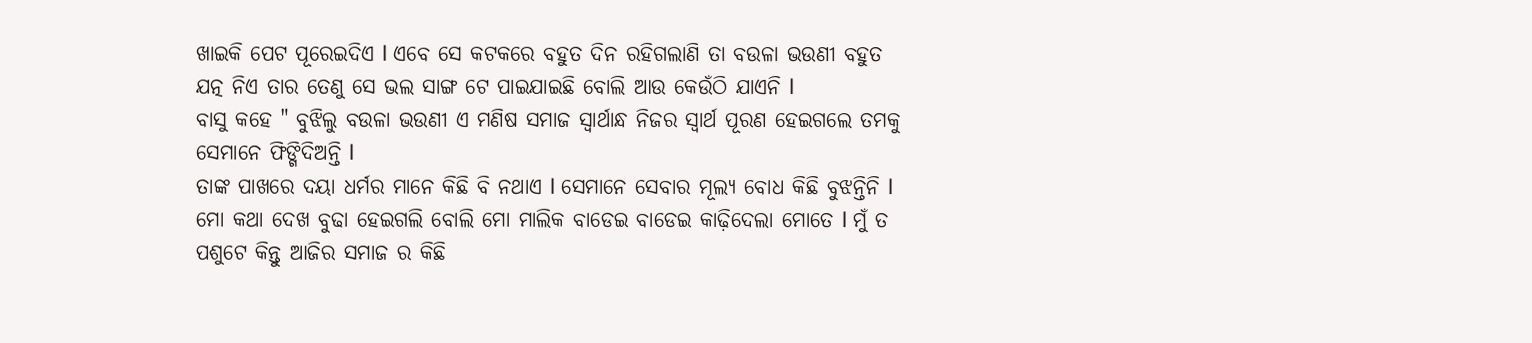ଖାଇକି ପେଟ ପୂରେଇଦିଏ l ଏବେ ସେ କଟକରେ ବହୁତ ଦିନ ରହିଗଲାଣି ତା ବଉଳା ଭଉଣୀ ବହୁତ ଯତ୍ନ ନିଏ ତାର ତେଣୁ ସେ ଭଲ ସାଙ୍ଗ ଟେ ପାଇଯାଇଛି ବୋଲି ଆଉ କେଉଁଠି ଯାଏନି l
ବାସୁ କହେ " ବୁଝିଲୁ ବଉଳା ଭଉଣୀ ଏ ମଣିଷ ସମାଜ ସ୍ୱାର୍ଥାନ୍ଧ ନିଜର ସ୍ୱାର୍ଥ ପୂରଣ ହେଇଗଲେ ତମକୁ ସେମାନେ ଫିଙ୍ଗିଦିଅନ୍ତି l
ତାଙ୍କ ପାଖରେ ଦୟା ଧର୍ମର ମାନେ କିଛି ବି ନଥାଏ l ସେମାନେ ସେବାର ମୂଲ୍ୟ ବୋଧ କିଛି ବୁଝନ୍ତିନି l ମୋ କଥା ଦେଖ ବୁଢା ହେଇଗଲି ବୋଲି ମୋ ମାଲିକ ବାଡେଇ ବାଡେଇ କାଢ଼ିଦେଲା ମୋତେ l ମୁଁ ତ ପଶୁଟେ କିନ୍ତୁ ଆଜିର ସମାଜ ର କିଛି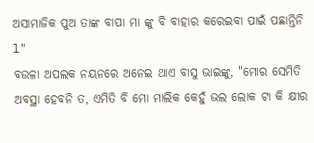ଅସାମାଜିକ ପୁଅ ତାଙ୍କ ବାପା ମା ଙ୍କୁ ବି ବାହାର କରେଇବା ପାଇଁ ପଛାନ୍ତିନି l"
ବଉଳା ଅପଲକ ନୟନରେ ଅନେଇ ଥାଏ ବାସୁ ଭାଇଙ୍କୁ, "ମୋର ସେମିତି ଅବସ୍ଥା ହେବନି ତ, ଏମିତି ବି ମୋ ମାଲିକ କେହୁଁ ଭଲ ଲୋକ ଟା କି କ୍ଷୀର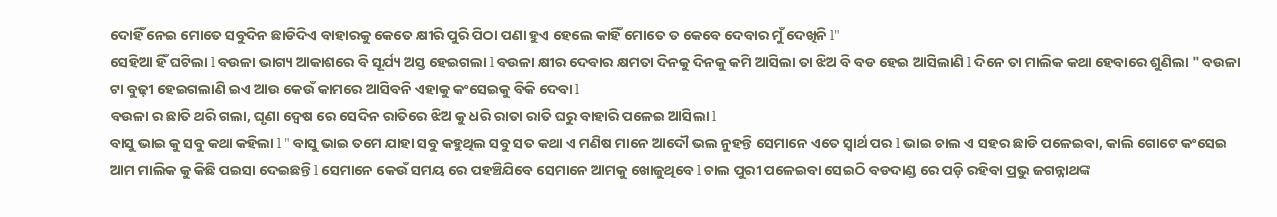ଦୋହିଁ ନେଇ ମୋତେ ସବୁଦିନ ଛାଡିଦିଏ ବାହାରକୁ କେତେ କ୍ଷୀରି ପୁରି ପିଠା ପଣା ହୁଏ ହେଲେ କାହିଁ ମୋତେ ତ କେବେ ଦେବାର ମୁଁ ଦେଖିନି l"
ସେହିଆ ହିଁ ଘଟିଲା l ବଉଳା ଭାଗ୍ୟ ଆକାଶରେ ବି ସୂର୍ଯ୍ୟ ଅସ୍ତ ହେଇଗଲା l ବଉଳା କ୍ଷୀର ଦେବାର କ୍ଷମତା ଦିନକୁ ଦିନକୁ କମି ଆସିଲା ତା ଝିଅ ବି ବଡ ହେଇ ଆସିଲାଣି l ଦିନେ ତା ମାଲିକ କଥା ହେବାରେ ଶୁଣିଲା " ବଉଳା ଟା ବୁଢ଼ୀ ହେଇଗଲାଣି ଇଏ ଆଉ କେଉଁ କାମରେ ଆସିବନି ଏହାକୁ କଂସେଇକୁ ବିକି ଦେବା l
ବଉଳା ର ଛାତି ଥରି ଗଲା, ଘୃଣା ଦ୍ୱେଷ ରେ ସେଦିନ ରାତିରେ ଝିଅ କୁ ଧରି ରାତା ରାତି ଘରୁ ବାହାରି ପଳେଇ ଆସିଲା l
ବାସୁ ଭାଇ କୁ ସବୁ କଥା କହିଲା l " ବାସୁ ଭାଇ ତମେ ଯାହା ସବୁ କହୁଥିଲ ସବୁ ସତ କଥା ଏ ମଣିଷ ମାନେ ଆଦୌ ଭଲ ନୁହନ୍ତି ସେମାନେ ଏତେ ସ୍ୱାର୍ଥ ପର l ଭାଇ ଚାଲ ଏ ସହର ଛାଡି ପଳେଇବା, କାଲି ଗୋଟେ କଂସେଇ ଆମ ମାଲିକ କୁ କିଛି ପଇସା ଦେଇଛନ୍ତି l ସେମାନେ କେଉଁ ସମୟ ରେ ପହଞ୍ଚିଯିବେ ସେମାନେ ଆମକୁ ଖୋଜୁଥିବେ l ଚାଲ ପୁରୀ ପଳେଇବା ସେଇଠି ବଡଦାଣ୍ଡ ରେ ପଡ଼ି ରହିବା ପ୍ରଭୁ ଜଗନ୍ନାଥଙ୍କ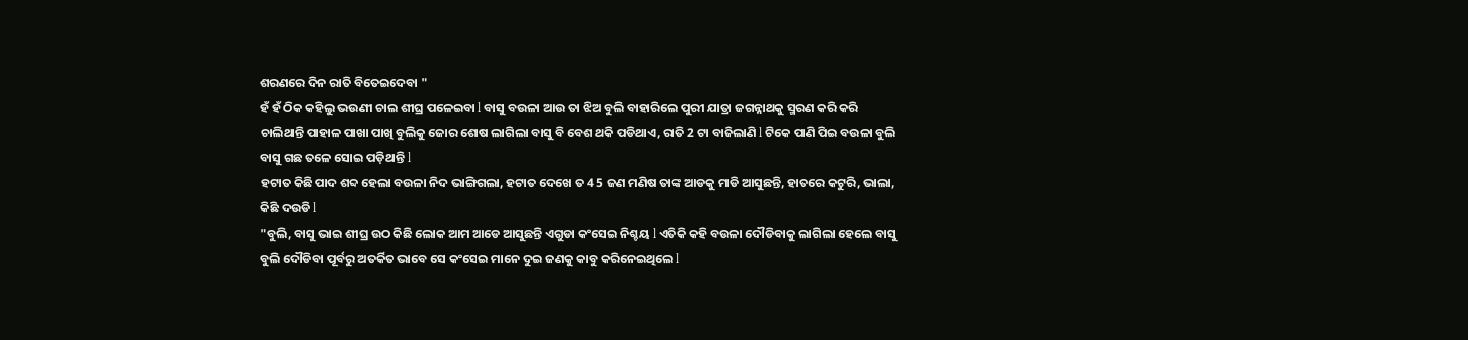ଶରଣରେ ଦିନ ରାତି ବିତେଇଦେବା "
ହଁ ହଁ ଠିକ କହିଲୁ ଭଉଣୀ ଚାଲ ଶୀଘ୍ର ପଳେଇବା l ବାସୁ ବଉଳା ଆଉ ତା ଝିଅ ବୁଲି ବାହାରିଲେ ପୁରୀ ଯାତ୍ରା ଜଗନ୍ନାଥକୁ ସ୍ମରଣ କରି କରି ଚାଲିଥାନ୍ତି ପାହାଳ ପାଖା ପାଖି ବୁଲିକୁ ଜୋର ଶୋଷ ଲାଗିଲା ବାସୁ ବି ବେଶ ଥକି ପଡିଥାଏ, ରାତି 2 ଟା ବାଜିଲାଣି l ଟିକେ ପାଣି ପିଇ ବଉଳା ବୁଲି ବାସୁ ଗଛ ତଳେ ସୋଇ ପଡ଼ିଥାନ୍ତି l
ହଟାତ କିଛି ପାଦ ଶବ୍ଦ ହେଲା ବଉଳା ନିଦ ଭାଙ୍ଗିଗଲା, ହଟାତ ଦେଖେ ତ 4 5 ଜଣ ମଣିଷ ତାଙ୍କ ଆଡକୁ ମାଡି ଆସୁଛନ୍ତି, ହାତରେ କଟୁରି, ଭାଲା, କିଛି ଦଉଡି l
"ବୁଲି, ବାସୁ ଭାଇ ଶୀଘ୍ର ଉଠ କିଛି ଲୋକ ଆମ ଆଡେ ଆସୁଛନ୍ତି ଏଗୁଡା କଂସେଇ ନିଶ୍ଚୟ l ଏତିକି କହି ବଉଳା ଦୌଡିବାକୁ ଲାଗିଲା ହେଲେ ବାସୁ ବୁଲି ଦୌଡିବା ପୂର୍ବରୁ ଅତର୍କିତ ଭାବେ ସେ କଂସେଇ ମାନେ ଦୁଇ ଜଣକୁ କାବୁ କରିନେଇଥିଲେ l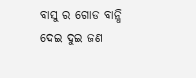ବାସୁ ର ଗୋଡ ବାନ୍ଧି ଦେଇ ଦୁଇ ଜଣ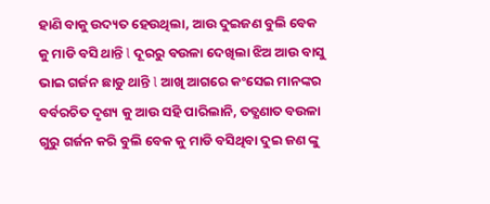ହାଣି ବାକୁ ଉଦ୍ୟତ ହେଉଥିଲା, ଆଉ ଦୁଇଜଣ ବୁଲି ବେକ କୁ ମାଡି ବସି ଥାନ୍ତି l ଦୂରରୁ ବଉଳା ଦେଖିଲା ଝିଅ ଆଉ ବାସୁ ଭାଇ ଗର୍ଜନ ଛାଡୁ ଥାନ୍ତି l ଆଖି ଆଗରେ କଂସେଇ ମାନଙ୍କର ବର୍ବରଚିତ ଦୃଶ୍ୟ କୁ ଆଉ ସହି ପାରିଲାନି, ତତ୍କ୍ଷଣାତ ବଉଳା ଗୁରୁ ଗର୍ଜନ କରି ବୁଲି ବେକ କୁ ମାଡି ବସିଥିବା ଦୁଇ ଜଣ ଙ୍କୁ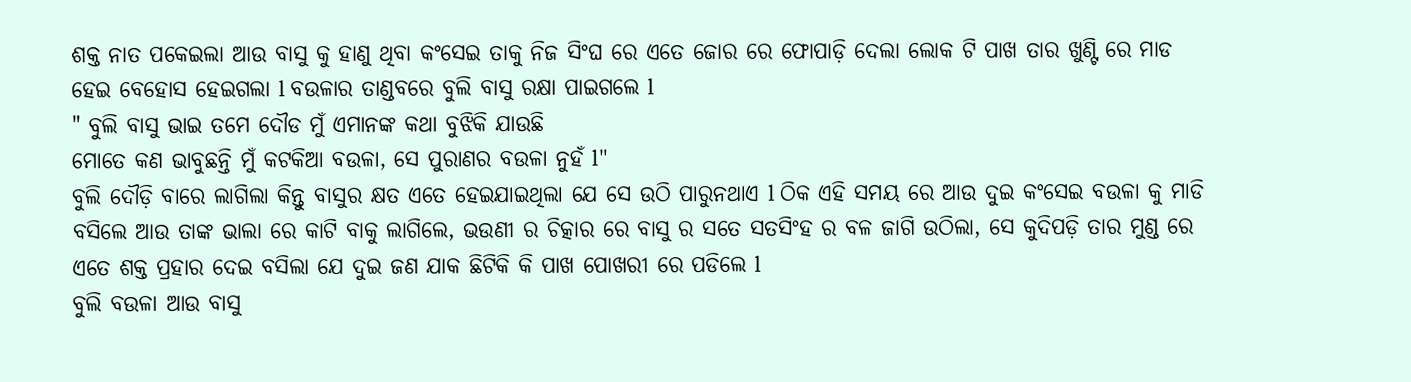ଶକ୍ତ ନାତ ପକେଇଲା ଆଉ ବାସୁ କୁ ହାଣୁ ଥିବା କଂସେଇ ତାକୁ ନିଜ ସିଂଘ ରେ ଏତେ ଜୋର ରେ ଫୋପାଡ଼ି ଦେଲା ଲୋକ ଟି ପାଖ ତାର ଖୁଣ୍ଟି ରେ ମାଡ ହେଇ ବେହୋସ ହେଇଗଲା l ବଉଳାର ତାଣ୍ଡବରେ ବୁଲି ବାସୁ ରକ୍ଷା ପାଇଗଲେ l
" ବୁଲି ବାସୁ ଭାଇ ତମେ ଦୌଡ ମୁଁ ଏମାନଙ୍କ କଥା ବୁଝିକି ଯାଉଛି
ମୋତେ କଣ ଭାବୁଛନ୍ତି ମୁଁ କଟକିଆ ବଉଳା, ସେ ପୁରାଣର ବଉଳା ନୁହଁ l"
ବୁଲି ଦୌଡ଼ି ବାରେ ଲାଗିଲା କିନ୍ତୁ ବାସୁର କ୍ଷତ ଏତେ ହେଇଯାଇଥିଲା ଯେ ସେ ଉଠି ପାରୁନଥାଏ l ଠିକ ଏହି ସମୟ ରେ ଆଉ ଦୁଇ କଂସେଇ ବଉଳା କୁ ମାଡି ବସିଲେ ଆଉ ତାଙ୍କ ଭାଲା ରେ କାଟି ବାକୁ ଲାଗିଲେ, ଭଉଣୀ ର ଚିତ୍କାର ରେ ବାସୁ ର ସତେ ସତସିଂହ ର ବଳ ଜାଗି ଉଠିଲା, ସେ କୁଦିପଡ଼ି ତାର ମୁଣ୍ଡ ରେ ଏତେ ଶକ୍ତ ପ୍ରହାର ଦେଇ ବସିଲା ଯେ ଦୁଇ ଜଣ ଯାକ ଛିଟିକି କି ପାଖ ପୋଖରୀ ରେ ପଡିଲେ l
ବୁଲି ବଉଳା ଆଉ ବାସୁ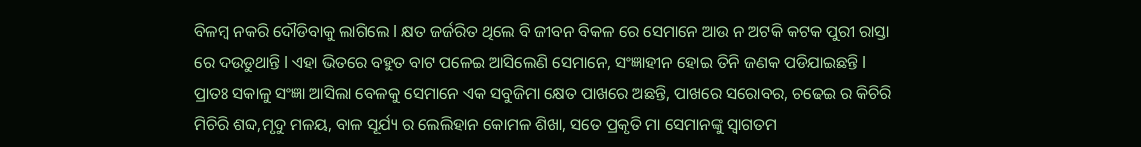ବିଳମ୍ବ ନକରି ଦୌଡିବାକୁ ଲାଗିଲେ l କ୍ଷତ ଜର୍ଜରିତ ଥିଲେ ବି ଜୀବନ ବିକଳ ରେ ସେମାନେ ଆଉ ନ ଅଟକି କଟକ ପୁରୀ ରାସ୍ତା ରେ ଦଉଡୁଥାନ୍ତି l ଏହା ଭିତରେ ବହୁତ ବାଟ ପଳେଇ ଆସିଲେଣି ସେମାନେ, ସଂଜ୍ଞାହୀନ ହୋଇ ତିନି ଜଣକ ପଡିଯାଇଛନ୍ତି l ପ୍ରାତଃ ସକାଳୁ ସଂଜ୍ଞା ଆସିଲା ବେଳକୁ ସେମାନେ ଏକ ସବୁଜିମା କ୍ଷେତ ପାଖରେ ଅଛନ୍ତି, ପାଖରେ ସରୋବର, ଚଢେଇ ର କିଚିରି ମିଚିରି ଶବ୍ଦ,ମୃଦୁ ମଳୟ, ବାଳ ସୂର୍ଯ୍ୟ ର ଲେଲିହାନ କୋମଳ ଶିଖା, ସତେ ପ୍ରକୃତି ମା ସେମାନଙ୍କୁ ସ୍ୱାଗତମ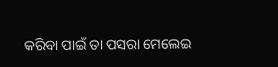କରିବା ପାଇଁ ତା ପସରା ମେଲେଇ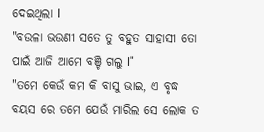ଦେଇଥିଲା l
"ବଉଳା ଭଉଣୀ ସତେ ତୁ ବହୁତ ସାହାସୀ ତୋ ପାଇଁ ଆଜି ଆମେ ବଞ୍ଚି ଗଲୁ l"
"ତମେ କେଉଁ କମ କି ବାସୁ ଭାଇ, ଏ ବୃଦ୍ଧ ବୟସ ରେ ତମେ ଯେଉଁ ମାରିଲ ସେ ଲୋକ ତ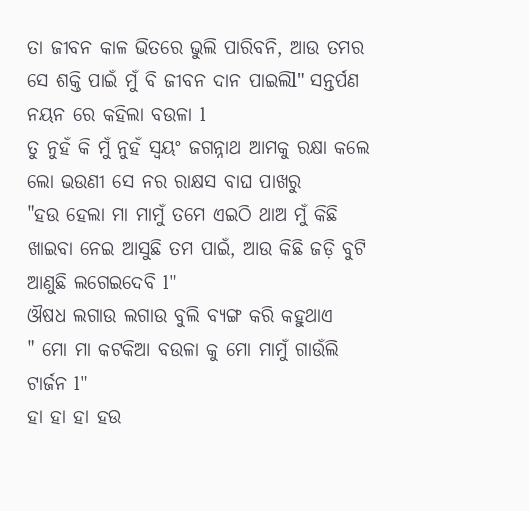ତା ଜୀବନ କାଳ ଭିତରେ ଭୁଲି ପାରିବନି, ଆଉ ତମର ସେ ଶକ୍ତି ପାଇଁ ମୁଁ ବି ଜୀବନ ଦାନ ପାଇଲିl" ସନ୍ତର୍ପଣ ନୟନ ରେ କହିଲା ବଉଳା l
ତୁ ନୁହଁ କି ମୁଁ ନୁହଁ ସ୍ୱୟଂ ଜଗନ୍ନାଥ ଆମକୁ ରକ୍ଷା କଲେ ଲୋ ଭଉଣୀ ସେ ନର ରାକ୍ଷସ ବାଘ ପାଖରୁ
"ହଉ ହେଲା ମା ମାମୁଁ ତମେ ଏଇଠି ଥାଅ ମୁଁ କିଛି ଖାଇବା ନେଇ ଆସୁଛି ତମ ପାଇଁ, ଆଉ କିଛି ଜଡ଼ି ବୁଟି ଆଣୁଛି ଲଗେଇଦେବି l"
ଔଷଧ ଲଗାଉ ଲଗାଉ ବୁଲି ବ୍ୟଙ୍ଗ କରି କହୁଥାଏ
" ମୋ ମା କଟକିଆ ବଉଳା କୁ ମୋ ମାମୁଁ ଗାଉଁଲି ଟାର୍ଜନ l"
ହା ହା ହା ହଉ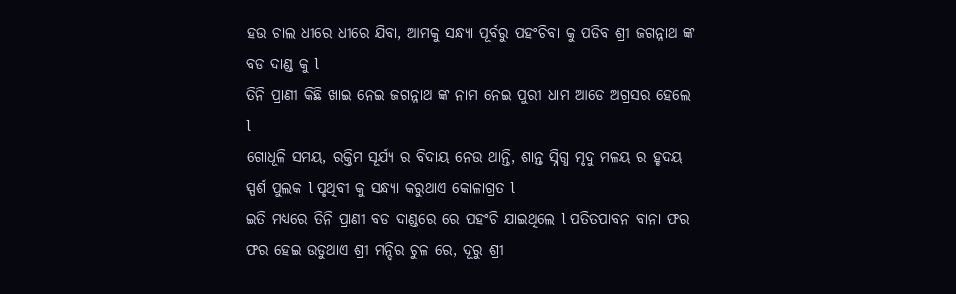ହଉ ଚାଲ ଧୀରେ ଧୀରେ ଯିବା, ଆମକୁ ସନ୍ଧ୍ୟା ପୂର୍ବରୁ ପହଂଚିବା କୁ ପଡିବ ଶ୍ରୀ ଜଗନ୍ନାଥ ଙ୍କ ବଡ ଦାଣ୍ଡ କୁ l
ତିନି ପ୍ରାଣୀ କିଛି ଖାଇ ନେଇ ଜଗନ୍ନାଥ ଙ୍କ ନାମ ନେଇ ପୁରୀ ଧାମ ଆଡେ ଅଗ୍ରସର ହେଲେ l
ଗୋଧୂଳି ସମୟ, ରକ୍ତିମ ସୂର୍ଯ୍ୟ ର ବିଦାୟ ନେଉ ଥାନ୍ତି, ଶାନ୍ତ ସ୍ନିଗ୍ଧ ମୃଦୁ ମଳୟ ର ହୃଦୟ ସ୍ପର୍ଶ ପୁଲକ l ପୃଥିବୀ କୁ ସନ୍ଧ୍ୟା କରୁଥାଏ କୋଳାଗ୍ରତ l
ଇତି ମଧ୍ୟରେ ତିନି ପ୍ରାଣୀ ବଡ ଦାଣ୍ଡରେ ରେ ପହଂଚି ଯାଇଥିଲେ l ପତିତପାବନ ବାନା ଫର ଫର ହେଇ ଉଡୁଥାଏ ଶ୍ରୀ ମନ୍ଦିର ଚୁଳ ରେ, ଦୂରୁ ଶ୍ରୀ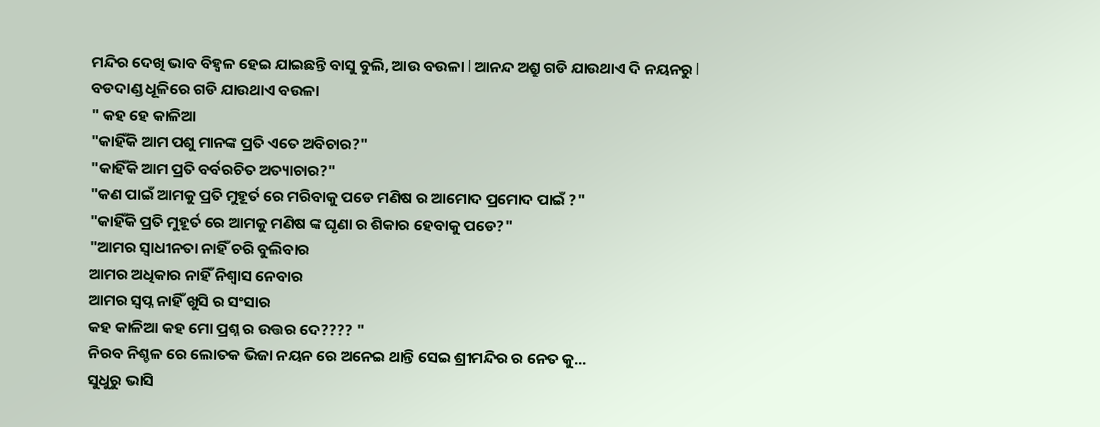ମନ୍ଦିର ଦେଖି ଭାବ ବିହ୍ଵଳ ହେଇ ଯାଇଛନ୍ତି ବାସୁ ବୁଲି, ଆଉ ବଉଳା l ଆନନ୍ଦ ଅଶ୍ରୁ ଗଡି ଯାଉଥାଏ ଦି ନୟନରୁ l
ବଡଦାଣ୍ଡ ଧୂଳିରେ ଗଡି ଯାଉଥାଏ ବଉଳା
" କହ ହେ କାଳିଆ
"କାହିଁକି ଆମ ପଶୁ ମାନଙ୍କ ପ୍ରତି ଏତେ ଅବିଚାର?"
"କାହିଁକି ଆମ ପ୍ରତି ବର୍ବରଚିତ ଅତ୍ୟାଚାର?"
"କଣ ପାଇଁ ଆମକୁ ପ୍ରତି ମୁହୂର୍ତ ରେ ମରିବାକୁ ପଡେ ମଣିଷ ର ଆମୋଦ ପ୍ରମୋଦ ପାଇଁ ?"
"କାହିଁକି ପ୍ରତି ମୁହୂର୍ତ ରେ ଆମକୁ ମଣିଷ ଙ୍କ ଘୃଣା ର ଶିକାର ହେବାକୁ ପଡେ?"
"ଆମର ସ୍ୱାଧୀନତା ନାହିଁ ଚରି ବୁଲିବାର
ଆମର ଅଧିକାର ନାହିଁ ନିଶ୍ୱାସ ନେବାର
ଆମର ସ୍ବପ୍ନ ନାହିଁ ଖୁସି ର ସଂସାର
କହ କାଳିଆ କହ ମୋ ପ୍ରଶ୍ନ ର ଉତ୍ତର ଦେ???? "
ନିରବ ନିଶ୍ଚଳ ରେ ଲୋତକ ଭିଜା ନୟନ ରେ ଅନେଇ ଥାନ୍ତି ସେଇ ଶ୍ରୀମନ୍ଦିର ର ନେତ କୁ...
ସୁଧୁରୁ ଭାସି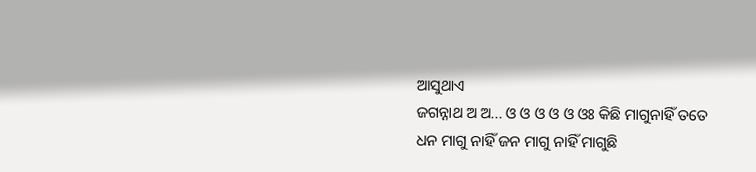ଆସୁଥାଏ
ଜଗନ୍ନାଥ ଅ ଅ... ଓ ଓ ଓ ଓ ଓ ଓଃ କିଛି ମାଗୁନାହିଁ ତତେ
ଧନ ମାଗୁ ନାହିଁ ଜନ ମାଗୁ ନାହିଁ ମାଗୁଛି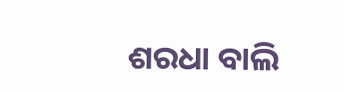ଶରଧା ବାଲି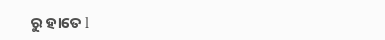ରୁ ହାତେ l